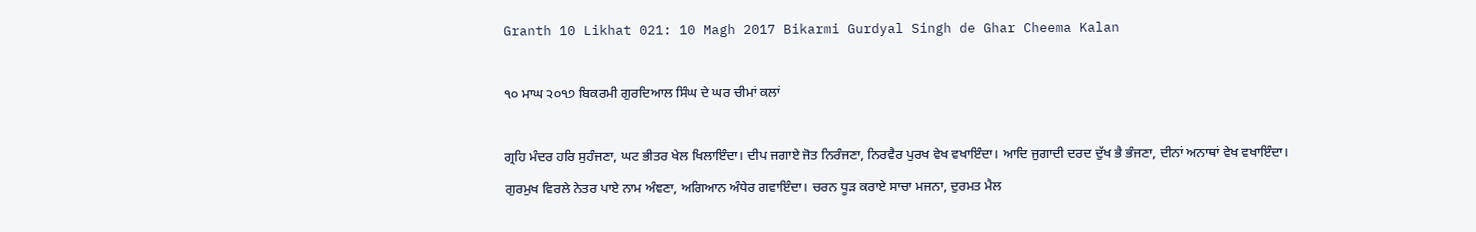Granth 10 Likhat 021: 10 Magh 2017 Bikarmi Gurdyal Singh de Ghar Cheema Kalan

੧੦ ਮਾਘ ੨੦੧੭ ਬਿਕਰਮੀ ਗੁਰਦਿਆਲ ਸਿੰਘ ਦੇ ਘਰ ਚੀਮਾਂ ਕਲਾਂ

ਗ੍ਰਹਿ ਮੰਦਰ ਹਰਿ ਸੁਹੰਜਣਾ, ਘਟ ਭੀਤਰ ਖੇਲ ਖਿਲਾਇੰਦਾ। ਦੀਪ ਜਗਾਏ ਜੋਤ ਨਿਰੰਜਣਾ, ਨਿਰਵੈਰ ਪੁਰਖ ਵੇਖ ਵਖਾਇੰਦਾ। ਆਦਿ ਜੁਗਾਦੀ ਦਰਦ ਦੁੱਖ ਭੈ ਭੰਜਣਾ, ਦੀਨਾਂ ਅਨਾਥਾਂ ਵੇਖ ਵਖਾਇੰਦਾ। ਗੁਰਮੁਖ ਵਿਰਲੇ ਨੇਤਰ ਪਾਏ ਨਾਮ ਅੰਞਣਾ, ਅਗਿਆਨ ਅੰਧੇਰ ਗਵਾਇੰਦਾ। ਚਰਨ ਧੂੜ ਕਰਾਏ ਸਾਚਾ ਮਜਨਾ, ਦੁਰਮਤ ਮੈਲ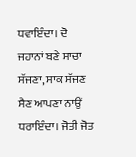ਧਵਾਇੰਦਾ। ਦੋ ਜਹਾਨਾਂ ਬਣੇ ਸਾਚਾ ਸੱਜਣਾ, ਸਾਕ ਸੱਜਣ ਸੈਣ ਆਪਣਾ ਨਾਉਂ ਧਰਾਇੰਦਾ। ਜੋਤੀ ਜੋਤ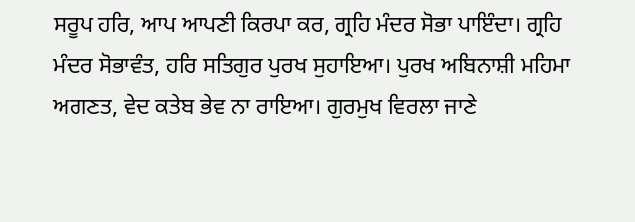ਸਰੂਪ ਹਰਿ, ਆਪ ਆਪਣੀ ਕਿਰਪਾ ਕਰ, ਗ੍ਰਹਿ ਮੰਦਰ ਸੋਭਾ ਪਾਇੰਦਾ। ਗ੍ਰਹਿ ਮੰਦਰ ਸੋਭਾਵੰਤ, ਹਰਿ ਸਤਿਗੁਰ ਪੁਰਖ ਸੁਹਾਇਆ। ਪੁਰਖ ਅਬਿਨਾਸ਼ੀ ਮਹਿਮਾ ਅਗਣਤ, ਵੇਦ ਕਤੇਬ ਭੇਵ ਨਾ ਰਾਇਆ। ਗੁਰਮੁਖ ਵਿਰਲਾ ਜਾਣੇ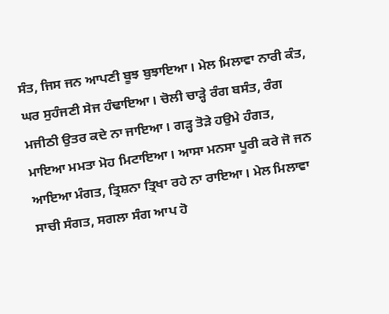ਸੰਤ, ਜਿਸ ਜਨ ਆਪਣੀ ਬੂਝ ਬੁਝਾਇਆ। ਮੇਲ ਮਿਲਾਵਾ ਨਾਰੀ ਕੰਤ, ਘਰ ਸੁਹੰਜਣੀ ਸੇਜ ਹੰਢਾਇਆ। ਚੋਲੀ ਚਾੜ੍ਹੇ ਰੰਗ ਬਸੰਤ, ਰੰਗ ਮਜੀਠੀ ਉਤਰ ਕਦੇ ਨਾ ਜਾਇਆ। ਗੜ੍ਹ ਤੋੜੇ ਹਉਮੇ ਹੰਗਤ, ਮਾਇਆ ਮਮਤਾ ਮੋਹ ਮਿਟਾਇਆ। ਆਸਾ ਮਨਸਾ ਪੂਰੀ ਕਰੇ ਜੋ ਜਨ ਆਇਆ ਮੰਗਤ, ਤ੍ਰਿਸ਼ਨਾ ਤ੍ਰਿਖਾ ਰਹੇ ਨਾ ਰਾਇਆ। ਮੇਲ ਮਿਲਾਵਾ ਸਾਚੀ ਸੰਗਤ, ਸਗਲਾ ਸੰਗ ਆਪ ਹੋ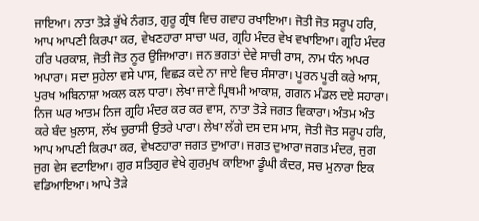ਜਾਇਆ। ਨਾਤਾ ਤੋੜੇ ਭੁੱਖੇ ਨੰਗਤ, ਗੁਰੂ ਗ੍ਰੰਥ ਵਿਚ ਗਵਾਹ ਰਖਾਇਆ। ਜੋਤੀ ਜੋਤ ਸਰੂਪ ਹਰਿ, ਆਪ ਆਪਣੀ ਕਿਰਪਾ ਕਰ, ਵੇਖਣਹਾਰਾ ਸਾਚਾ ਘਰ, ਗ੍ਰਹਿ ਮੰਦਰ ਵੇਖ ਵਖਾਇਆ। ਗ੍ਰਹਿ ਮੰਦਰ ਹਰਿ ਪਰਕਾਸ਼, ਜੋਤੀ ਜੋਤ ਨੂਰ ਉਜਿਆਰਾ। ਜਨ ਭਗਤਾਂ ਦੇਵੇ ਸਾਚੀ ਰਾਸ, ਨਾਮ ਧੰਨ ਅਪਰ ਅਪਾਰਾ। ਸਦਾ ਸੁਹੇਲਾ ਵਸੇ ਪਾਸ, ਵਿਛੜ ਕਦੇ ਨਾ ਜਾਏ ਵਿਚ ਸੰਸਾਰਾ। ਪੂਰਨ ਪੂਰੀ ਕਰੇ ਆਸ, ਪੁਰਖ ਅਬਿਨਾਸ਼ਾ ਅਕਲ ਕਲ ਧਾਰਾ। ਲੇਖਾ ਜਾਣੇ ਪ੍ਰਿਥਮੀ ਆਕਾਸ਼, ਗਗਨ ਮੰਡਲ ਦਏ ਸਹਾਰਾ। ਨਿਜ ਘਰ ਆਤਮ ਨਿਜ ਗ੍ਰਹਿ ਮੰਦਰ ਕਰ ਕਰ ਵਾਸ, ਨਾਤਾ ਤੋੜੇ ਜਗਤ ਵਿਕਾਰਾ। ਅੰਤਮ ਅੰਤ ਕਰੇ ਬੰਦ ਖ਼ੁਲਾਸ, ਲੱਖ ਚੁਰਾਸੀ ਉਤਰੇ ਪਾਰਾ। ਲੇਖਾ ਲੱਗੇ ਦਸ ਦਸ ਮਾਸ, ਜੋਤੀ ਜੋਤ ਸਰੂਪ ਹਰਿ, ਆਪ ਆਪਣੀ ਕਿਰਪਾ ਕਰ, ਵੇਖਣਹਾਰਾ ਜਗਤ ਦੁਆਰਾ। ਜਗਤ ਦੁਆਰਾ ਜਗਤ ਮੰਦਰ, ਜੁਗ ਜੁਗ ਵੇਸ ਵਟਾਇਆ। ਗੁਰ ਸਤਿਗੁਰ ਵੇਖੇ ਗੁਰਮੁਖ ਕਾਇਆ ਡੂੰਘੀ ਕੰਦਰ, ਸਚ ਮੁਨਾਰਾ ਇਕ ਵਡਿਆਇਆ। ਆਪੇ ਤੋੜੇ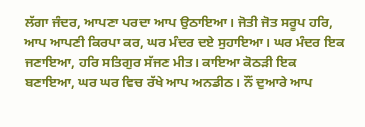ਲੱਗਾ ਜੰਦਰ, ਆਪਣਾ ਪਰਦਾ ਆਪ ਉਠਾਇਆ। ਜੋਤੀ ਜੋਤ ਸਰੂਪ ਹਰਿ, ਆਪ ਆਪਣੀ ਕਿਰਪਾ ਕਰ, ਘਰ ਮੰਦਰ ਦਏ ਸੁਹਾਇਆ। ਘਰ ਮੰਦਰ ਇਕ ਜਣਾਇਆ, ਹਰਿ ਸਤਿਗੁਰ ਸੱਜਣ ਮੀਤ। ਕਾਇਆ ਕੋਠੜੀ ਇਕ ਬਣਾਇਆ, ਘਰ ਘਰ ਵਿਚ ਰੱਖੇ ਆਪ ਅਨਡੀਠ। ਨੌਂ ਦੁਆਰੇ ਆਪ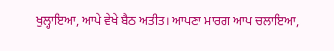ਖੁਲ੍ਹਾਇਆ, ਆਪੇ ਵੇਖੇ ਬੈਠ ਅਤੀਤ। ਆਪਣਾ ਮਾਰਗ ਆਪ ਚਲਾਇਆ,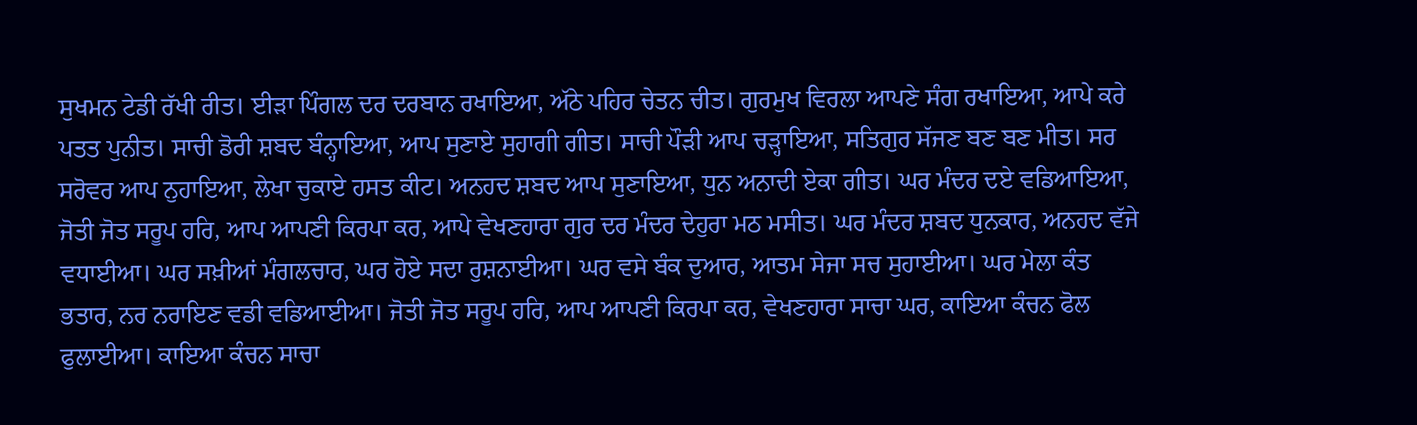ਸੁਖਮਨ ਟੇਡੀ ਰੱਖੀ ਰੀਤ। ਈੜਾ ਪਿੰਗਲ ਦਰ ਦਰਬਾਨ ਰਖਾਇਆ, ਅੱਠੇ ਪਹਿਰ ਚੇਤਨ ਚੀਤ। ਗੁਰਮੁਖ ਵਿਰਲਾ ਆਪਣੇ ਸੰਗ ਰਖਾਇਆ, ਆਪੇ ਕਰੇ ਪਤਤ ਪੁਨੀਤ। ਸਾਚੀ ਡੋਰੀ ਸ਼ਬਦ ਬੰਨ੍ਹਾਇਆ, ਆਪ ਸੁਣਾਏ ਸੁਹਾਗੀ ਗੀਤ। ਸਾਚੀ ਪੌੜੀ ਆਪ ਚੜ੍ਹਾਇਆ, ਸਤਿਗੁਰ ਸੱਜਣ ਬਣ ਬਣ ਮੀਤ। ਸਰ ਸਰੋਵਰ ਆਪ ਨੁਹਾਇਆ, ਲੇਖਾ ਚੁਕਾਏ ਹਸਤ ਕੀਟ। ਅਨਹਦ ਸ਼ਬਦ ਆਪ ਸੁਣਾਇਆ, ਧੁਨ ਅਨਾਦੀ ਏਕਾ ਗੀਤ। ਘਰ ਮੰਦਰ ਦਏ ਵਡਿਆਇਆ, ਜੋਤੀ ਜੋਤ ਸਰੂਪ ਹਰਿ, ਆਪ ਆਪਣੀ ਕਿਰਪਾ ਕਰ, ਆਪੇ ਵੇਖਣਹਾਰਾ ਗੁਰ ਦਰ ਮੰਦਰ ਦੇਹੁਰਾ ਮਠ ਮਸੀਤ। ਘਰ ਮੰਦਰ ਸ਼ਬਦ ਧੁਨਕਾਰ, ਅਨਹਦ ਵੱਜੇ ਵਧਾਈਆ। ਘਰ ਸਖ਼ੀਆਂ ਮੰਗਲਚਾਰ, ਘਰ ਹੋਏ ਸਦਾ ਰੁਸ਼ਨਾਈਆ। ਘਰ ਵਸੇ ਬੰਕ ਦੁਆਰ, ਆਤਮ ਸੇਜਾ ਸਚ ਸੁਹਾਈਆ। ਘਰ ਮੇਲਾ ਕੰਤ ਭਤਾਰ, ਨਰ ਨਰਾਇਣ ਵਡੀ ਵਡਿਆਈਆ। ਜੋਤੀ ਜੋਤ ਸਰੂਪ ਹਰਿ, ਆਪ ਆਪਣੀ ਕਿਰਪਾ ਕਰ, ਵੇਖਣਹਾਰਾ ਸਾਚਾ ਘਰ, ਕਾਇਆ ਕੰਚਨ ਫੋਲ ਫੁਲਾਈਆ। ਕਾਇਆ ਕੰਚਨ ਸਾਚਾ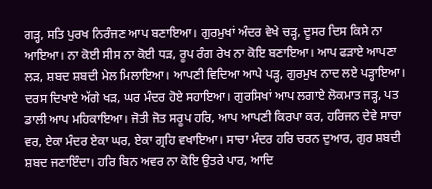ਗੜ੍ਹ, ਸਤਿ ਪੁਰਖ ਨਿਰੰਜਣ ਆਪ ਬਣਾਇਆ। ਗੁਰਮੁਖਾਂ ਅੰਦਰ ਵੇਖੇ ਚੜ੍ਹ, ਦੂਸਰ ਦਿਸ ਕਿਸੇ ਨਾ ਆਇਆ। ਨਾ ਕੋਈ ਸੀਸ ਨਾ ਕੋਈ ਧੜ, ਰੂਪ ਰੰਗ ਰੇਖ ਨਾ ਕੋਇ ਬਣਾਇਆ। ਆਪ ਫੜਾਏ ਆਪਣਾ ਲੜ, ਸ਼ਬਦ ਸ਼ਬਦੀ ਮੇਲ ਮਿਲਾਇਆ। ਆਪਣੀ ਵਿਦਿਆ ਆਪੇ ਪੜ੍ਹ, ਗੁਰਮੁਖ ਨਾਦ ਲਏ ਪੜ੍ਹਾਇਆ। ਦਰਸ ਦਿਖਾਏ ਅੱਗੇ ਖੜ, ਘਰ ਮੰਦਰ ਹੋਏ ਸਹਾਇਆ। ਗੁਰਸਿਖਾਂ ਆਪ ਲਗਾਏ ਲੋਕਮਾਤ ਜੜ੍ਹ, ਪਤ ਡਾਲੀ ਆਪ ਮਹਿਕਾਇਆ। ਜੋਤੀ ਜੋਤ ਸਰੂਪ ਹਰਿ, ਆਪ ਆਪਣੀ ਕਿਰਪਾ ਕਰ, ਹਰਿਜਨ ਦੇਵੇ ਸਾਚਾ ਵਰ, ਏਕਾ ਮੰਦਰ ਏਕਾ ਘਰ, ਏਕਾ ਗ੍ਰਹਿ ਵਖਾਇਆ। ਸਾਚਾ ਮੰਦਰ ਹਰਿ ਚਰਨ ਦੁਆਰ, ਗੁਰ ਸ਼ਬਦੀ ਸ਼ਬਦ ਜਣਾਇੰਦਾ। ਹਰਿ ਬਿਨ ਅਵਰ ਨਾ ਕੋਇ ਉਤਰੇ ਪਾਰ, ਆਦਿ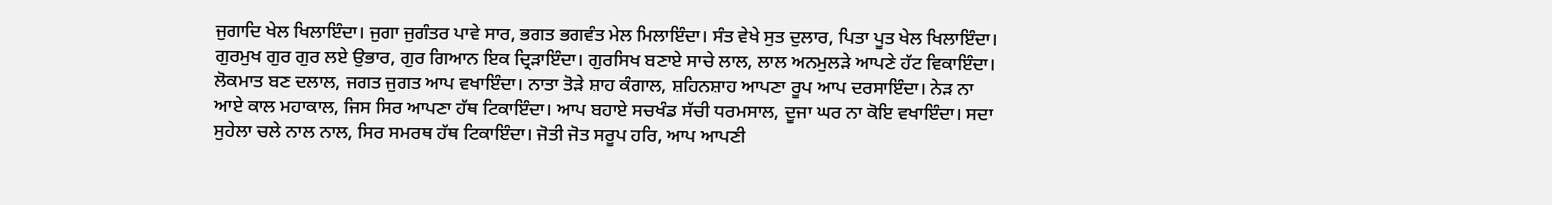ਜੁਗਾਦਿ ਖੇਲ ਖਿਲਾਇੰਦਾ। ਜੁਗਾ ਜੁਗੰਤਰ ਪਾਵੇ ਸਾਰ, ਭਗਤ ਭਗਵੰਤ ਮੇਲ ਮਿਲਾਇੰਦਾ। ਸੰਤ ਵੇਖੇ ਸੁਤ ਦੁਲਾਰ, ਪਿਤਾ ਪੂਤ ਖੇਲ ਖਿਲਾਇੰਦਾ। ਗੁਰਮੁਖ ਗੁਰ ਗੁਰ ਲਏ ਉਭਾਰ, ਗੁਰ ਗਿਆਨ ਇਕ ਦ੍ਰਿੜਾਇੰਦਾ। ਗੁਰਸਿਖ ਬਣਾਏ ਸਾਚੇ ਲਾਲ, ਲਾਲ ਅਨਮੁਲੜੇ ਆਪਣੇ ਹੱਟ ਵਿਕਾਇੰਦਾ। ਲੋਕਮਾਤ ਬਣ ਦਲਾਲ, ਜਗਤ ਜੁਗਤ ਆਪ ਵਖਾਇੰਦਾ। ਨਾਤਾ ਤੋੜੇ ਸ਼ਾਹ ਕੰਗਾਲ, ਸ਼ਹਿਨਸ਼ਾਹ ਆਪਣਾ ਰੂਪ ਆਪ ਦਰਸਾਇੰਦਾ। ਨੇੜ ਨਾ ਆਏ ਕਾਲ ਮਹਾਕਾਲ, ਜਿਸ ਸਿਰ ਆਪਣਾ ਹੱਥ ਟਿਕਾਇੰਦਾ। ਆਪ ਬਹਾਏ ਸਚਖੰਡ ਸੱਚੀ ਧਰਮਸਾਲ, ਦੂਜਾ ਘਰ ਨਾ ਕੋਇ ਵਖਾਇੰਦਾ। ਸਦਾ ਸੁਹੇਲਾ ਚਲੇ ਨਾਲ ਨਾਲ, ਸਿਰ ਸਮਰਥ ਹੱਥ ਟਿਕਾਇੰਦਾ। ਜੋਤੀ ਜੋਤ ਸਰੂਪ ਹਰਿ, ਆਪ ਆਪਣੀ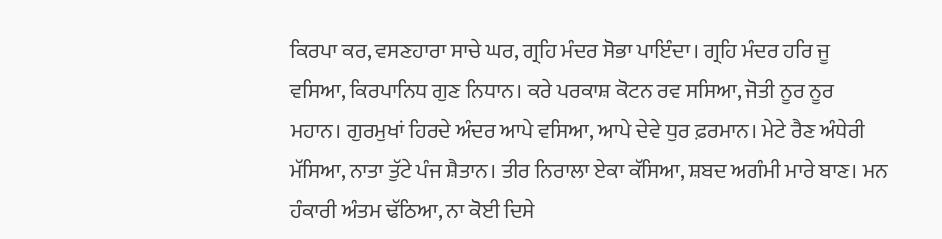ਕਿਰਪਾ ਕਰ, ਵਸਣਹਾਰਾ ਸਾਚੇ ਘਰ, ਗ੍ਰਹਿ ਮੰਦਰ ਸੋਭਾ ਪਾਇੰਦਾ। ਗ੍ਰਹਿ ਮੰਦਰ ਹਰਿ ਜੂ ਵਸਿਆ, ਕਿਰਪਾਨਿਧ ਗੁਣ ਨਿਧਾਨ। ਕਰੇ ਪਰਕਾਸ਼ ਕੋਟਨ ਰਵ ਸਸਿਆ, ਜੋਤੀ ਨੂਰ ਨੂਰ ਮਹਾਨ। ਗੁਰਮੁਖਾਂ ਹਿਰਦੇ ਅੰਦਰ ਆਪੇ ਵਸਿਆ, ਆਪੇ ਦੇਵੇ ਧੁਰ ਫ਼ਰਮਾਨ। ਮੇਟੇ ਰੈਣ ਅੰਧੇਰੀ ਮੱਸਿਆ, ਨਾਤਾ ਤੁੱਟੇ ਪੰਜ ਸ਼ੈਤਾਨ। ਤੀਰ ਨਿਰਾਲਾ ਏਕਾ ਕੱਸਿਆ, ਸ਼ਬਦ ਅਗੰਮੀ ਮਾਰੇ ਬਾਣ। ਮਨ ਹੰਕਾਰੀ ਅੰਤਮ ਢੱਠਿਆ, ਨਾ ਕੋਈ ਦਿਸੇ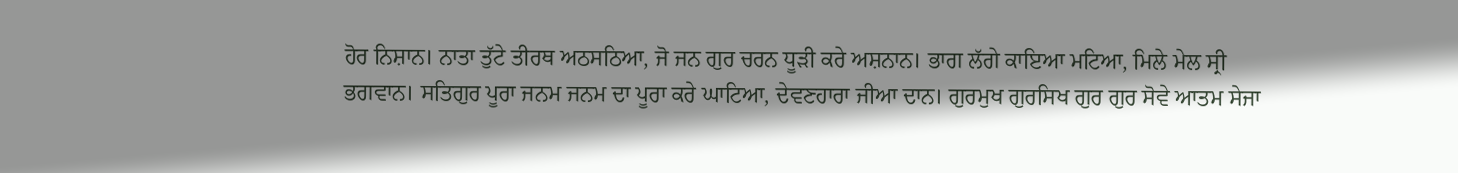ਹੋਰ ਨਿਸ਼ਾਨ। ਨਾਤਾ ਤੁੱਟੇ ਤੀਰਥ ਅਠਸਠਿਆ, ਜੋ ਜਨ ਗੁਰ ਚਰਨ ਧੂੜੀ ਕਰੇ ਅਸ਼ਨਾਨ। ਭਾਗ ਲੱਗੇ ਕਾਇਆ ਮਟਿਆ, ਮਿਲੇ ਮੇਲ ਸ੍ਰੀ ਭਗਵਾਨ। ਸਤਿਗੁਰ ਪੂਰਾ ਜਨਮ ਜਨਮ ਦਾ ਪੂਰਾ ਕਰੇ ਘਾਟਿਆ, ਦੇਵਣਹਾਰਾ ਜੀਆ ਦਾਨ। ਗੁਰਮੁਖ ਗੁਰਸਿਖ ਗੁਰ ਗੁਰ ਸੋਵੇ ਆਤਮ ਸੇਜਾ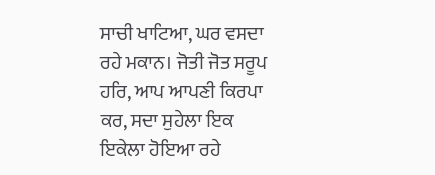ਸਾਚੀ ਖਾਟਿਆ, ਘਰ ਵਸਦਾ ਰਹੇ ਮਕਾਨ। ਜੋਤੀ ਜੋਤ ਸਰੂਪ ਹਰਿ, ਆਪ ਆਪਣੀ ਕਿਰਪਾ ਕਰ, ਸਦਾ ਸੁਹੇਲਾ ਇਕ ਇਕੇਲਾ ਹੋਇਆ ਰਹੇ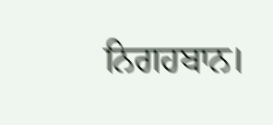ਨਿਗਹਬਾਨ।